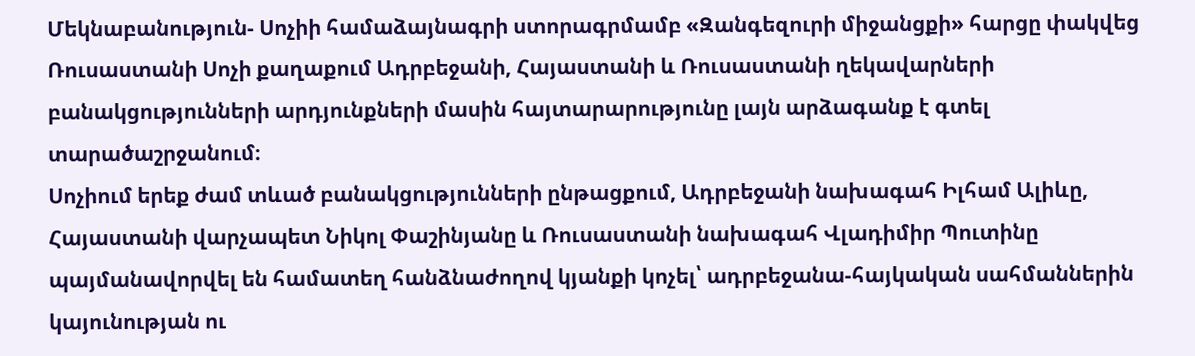Մեկնաբանություն- Սոչիի համաձայնագրի ստորագրմամբ «Զանգեզուրի միջանցքի» հարցը փակվեց
Ռուսաստանի Սոչի քաղաքում Ադրբեջանի, Հայաստանի և Ռուսաստանի ղեկավարների բանակցությունների արդյունքների մասին հայտարարությունը լայն արձագանք է գտել տարածաշրջանում։
Սոչիում երեք ժամ տևած բանակցությունների ընթացքում, Ադրբեջանի նախագահ Իլհամ Ալիևը, Հայաստանի վարչապետ Նիկոլ Փաշինյանը և Ռուսաստանի նախագահ Վլադիմիր Պուտինը պայմանավորվել են համատեղ հանձնաժողով կյանքի կոչել՝ ադրբեջանա-հայկական սահմաններին կայունության ու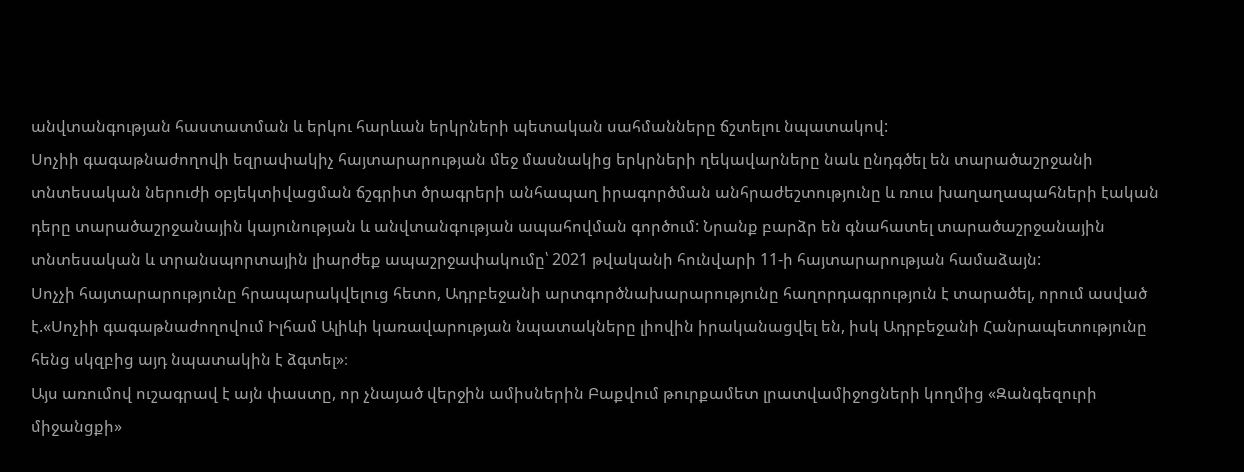անվտանգության հաստատման և երկու հարևան երկրների պետական սահմանները ճշտելու նպատակով:
Սոչիի գագաթնաժողովի եզրափակիչ հայտարարության մեջ մասնակից երկրների ղեկավարները նաև ընդգծել են տարածաշրջանի տնտեսական ներուժի օբյեկտիվացման ճշգրիտ ծրագրերի անհապաղ իրագործման անհրաժեշտությունը և ռուս խաղաղապահների էական դերը տարածաշրջանային կայունության և անվտանգության ապահովման գործում: Նրանք բարձր են գնահատել տարածաշրջանային տնտեսական և տրանսպորտային լիարժեք ապաշրջափակումը՝ 2021 թվականի հունվարի 11-ի հայտարարության համաձայն:
Սոչչի հայտարարությունը հրապարակվելուց հետո, Ադրբեջանի արտգործնախարարությունը հաղորդագրություն է տարածել, որում ասված է.«Սոչիի գագաթնաժողովում Իլհամ Ալիևի կառավարության նպատակները լիովին իրականացվել են, իսկ Ադրբեջանի Հանրապետությունը հենց սկզբից այդ նպատակին է ձգտել»։
Այս առումով ուշագրավ է այն փաստը, որ չնայած վերջին ամիսներին Բաքվում թուրքամետ լրատվամիջոցների կողմից «Զանգեզուրի միջանցքի»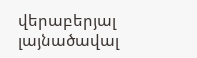վերաբերյալ լայնածավալ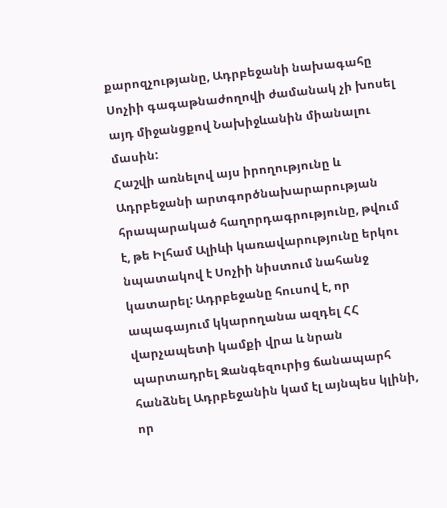քարոզչությանը, Ադրբեջանի նախագահը Սոչիի գագաթնաժողովի ժամանակ չի խոսել այդ միջանցքով Նախիջևանին միանալու մասին:
Հաշվի առնելով այս իրողությունը և Ադրբեջանի արտգործնախարարության հրապարակած հաղորդագրությունը, թվում է, թե Իլհամ Ալիևի կառավարությունը երկու նպատակով է Սոչիի նիստում նահանջ կատարել: Ադրբեջանը հուսով է, որ ապագայում կկարողանա ազդել ՀՀ վարչապետի կամքի վրա և նրան պարտադրել Զանգեզուրից ճանապարհ հանձնել Ադրբեջանին կամ էլ այնպես կլինի, որ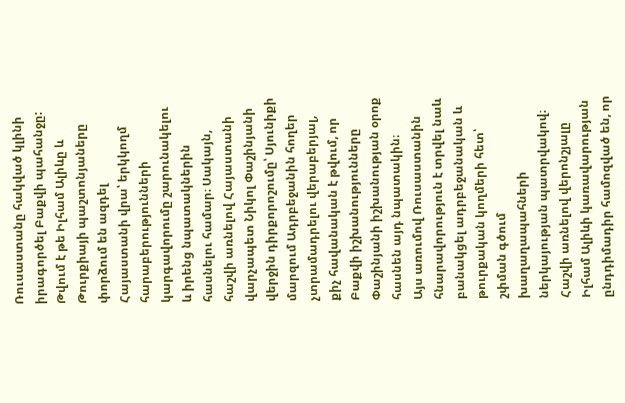Ռուսաստանը հակված կլինի իրագործել Բաքվի պահանջը:
Թվում է թե Իլհամ Ալիևը և Թուրքիայի պաշտոնյաները փորձում են ազդել Հայաստանի վրա՝ երկկողմ հարաբերությունների կարգավորումը շարունակելու և իրենց նպատակներին հասնելու համար։ Սակայն, հաշվի առնելով Հայաստանի վարչապետ Նիկոլ Փաշինյանի վերջին դիրքորոշումը՝ Սյունիքի մարզում Ադրբեջանին հողեր չտրամադրելու վերաբերյալ, քիչ հավանական է թվում, որ Բաքվի իշխանությունները Փաշինյանի իշխանության օրոք հասնեն այդ նպատակին։
Այս առումով Ռուսաստանին հնարավորություն է տրվել նաև բանակցել ադրբեջանական և թուրքական կողմերի հետ՝ շփման գծում խաղաղապահների ներկայության պատրվակով։
Հաշվի առնելով վերոնշյալը Իլհամ Ալիևի կառավարության ընդդիմադիր համոզված են, որ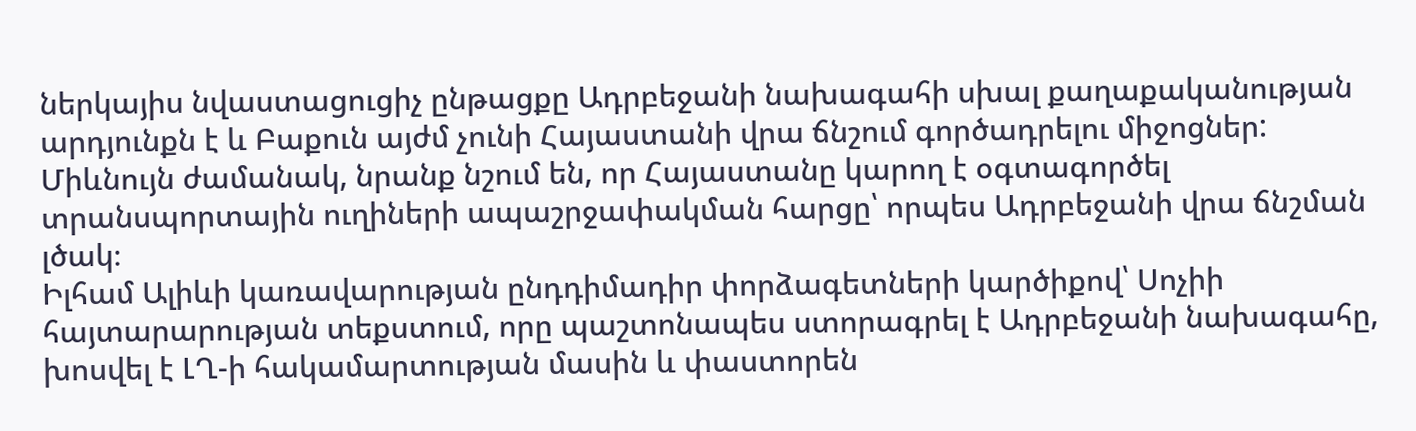ներկայիս նվաստացուցիչ ընթացքը Ադրբեջանի նախագահի սխալ քաղաքականության արդյունքն է և Բաքուն այժմ չունի Հայաստանի վրա ճնշում գործադրելու միջոցներ: Միևնույն ժամանակ, նրանք նշում են, որ Հայաստանը կարող է օգտագործել տրանսպորտային ուղիների ապաշրջափակման հարցը՝ որպես Ադրբեջանի վրա ճնշման լծակ։
Իլհամ Ալիևի կառավարության ընդդիմադիր փորձագետների կարծիքով՝ Սոչիի հայտարարության տեքստում, որը պաշտոնապես ստորագրել է Ադրբեջանի նախագահը, խոսվել է ԼՂ-ի հակամարտության մասին և փաստորեն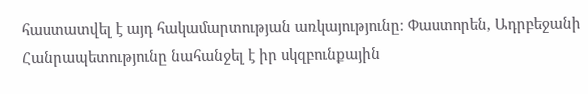հաստատվել է այդ հակամարտության առկայությունը։ Փաստորեն, Ադրբեջանի Հանրապետությունը նահանջել է իր սկզբունքային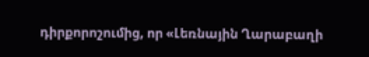դիրքորոշումից, որ «Լեռնային Ղարաբաղի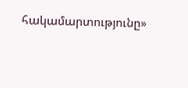հակամարտությունը»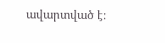ավարտված է։